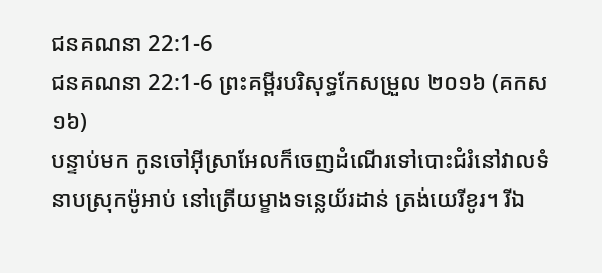ជនគណនា 22:1-6
ជនគណនា 22:1-6 ព្រះគម្ពីរបរិសុទ្ធកែសម្រួល ២០១៦ (គកស១៦)
បន្ទាប់មក កូនចៅអ៊ីស្រាអែលក៏ចេញដំណើរទៅបោះជំរំនៅវាលទំនាបស្រុកម៉ូអាប់ នៅត្រើយម្ខាងទន្លេយ័រដាន់ ត្រង់យេរីខូរ។ រីឯ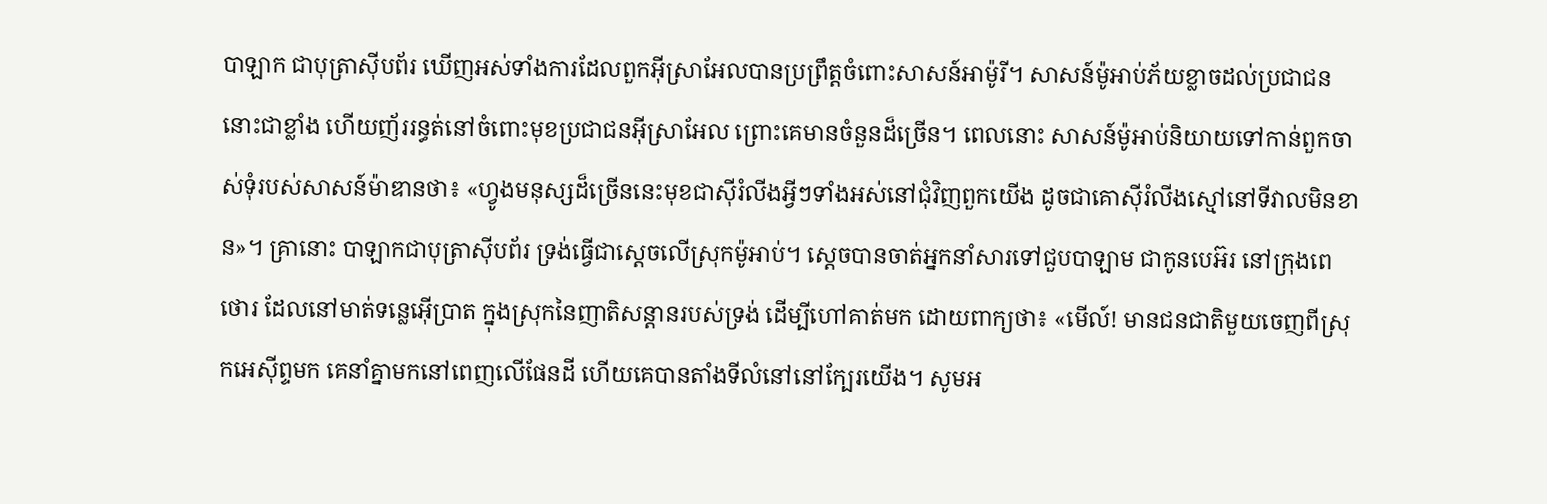បាឡាក ជាបុត្រាស៊ីបព័រ ឃើញអស់ទាំងការដែលពួកអ៊ីស្រាអែលបានប្រព្រឹត្តចំពោះសាសន៍អាម៉ូរី។ សាសន៍ម៉ូអាប់ភ័យខ្លាចដល់ប្រជាជននោះជាខ្លាំង ហើយញ័ររន្ធត់នៅចំពោះមុខប្រជាជនអ៊ីស្រាអែល ព្រោះគេមានចំនួនដ៏ច្រើន។ ពេលនោះ សាសន៍ម៉ូអាប់និយាយទៅកាន់ពួកចាស់ទុំរបស់សាសន៍ម៉ាឌានថា៖ «ហ្វូងមនុស្សដ៏ច្រើននេះមុខជាស៊ីរំលីងអ្វីៗទាំងអស់នៅជុំវិញពួកយើង ដូចជាគោស៊ីរំលីងស្មៅនៅទីវាលមិនខាន»។ គ្រានោះ បាឡាកជាបុត្រាស៊ីបព័រ ទ្រង់ធ្វើជាស្តេចលើស្រុកម៉ូអាប់។ ស្ដេចបានចាត់អ្នកនាំសារទៅជួបបាឡាម ជាកូនបេអ៊រ នៅក្រុងពេថោរ ដែលនៅមាត់ទន្លេអ៊ើប្រាត ក្នុងស្រុកនៃញាតិសន្ដានរបស់ទ្រង់ ដើម្បីហៅគាត់មក ដោយពាក្យថា៖ «មើល៍! មានជនជាតិមួយចេញពីស្រុកអេស៊ីព្ទមក គេនាំគ្នាមកនៅពេញលើផែនដី ហើយគេបានតាំងទីលំនៅនៅក្បែរយើង។ សូមអ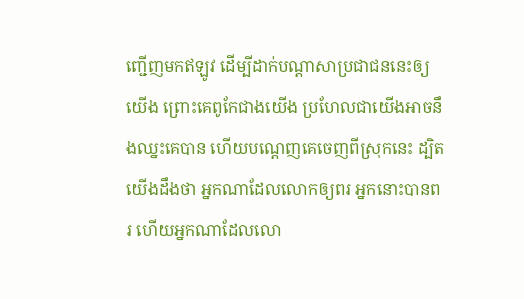ញ្ជើញមកឥឡូវ ដើម្បីដាក់បណ្ដាសាប្រជាជននេះឲ្យយើង ព្រោះគេពូកែជាងយើង ប្រហែលជាយើងអាចនឹងឈ្នះគេបាន ហើយបណ្តេញគេចេញពីស្រុកនេះ ដ្បិតយើងដឹងថា អ្នកណាដែលលោកឲ្យពរ អ្នកនោះបានពរ ហើយអ្នកណាដែលលោ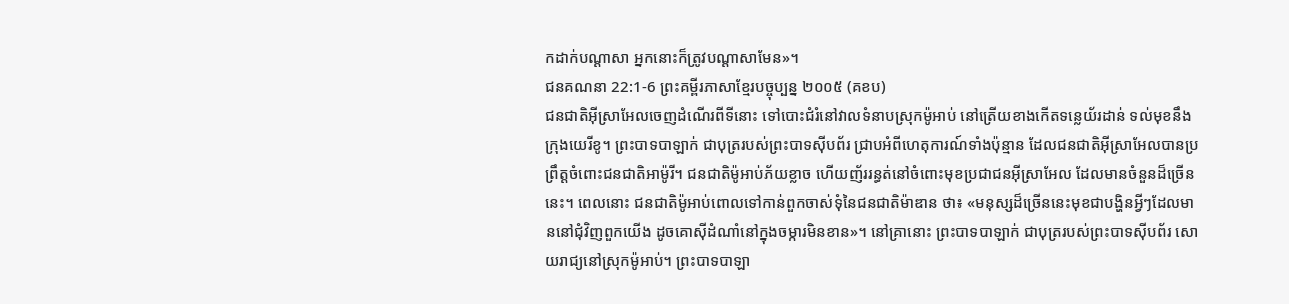កដាក់បណ្ដាសា អ្នកនោះក៏ត្រូវបណ្ដាសាមែន»។
ជនគណនា 22:1-6 ព្រះគម្ពីរភាសាខ្មែរបច្ចុប្បន្ន ២០០៥ (គខប)
ជនជាតិអ៊ីស្រាអែលចេញដំណើរពីទីនោះ ទៅបោះជំរំនៅវាលទំនាបស្រុកម៉ូអាប់ នៅត្រើយខាងកើតទន្លេយ័រដាន់ ទល់មុខនឹងក្រុងយេរីខូ។ ព្រះបាទបាឡាក់ ជាបុត្ររបស់ព្រះបាទស៊ីបព័រ ជ្រាបអំពីហេតុការណ៍ទាំងប៉ុន្មាន ដែលជនជាតិអ៊ីស្រាអែលបានប្រព្រឹត្តចំពោះជនជាតិអាម៉ូរី។ ជនជាតិម៉ូអាប់ភ័យខ្លាច ហើយញ័ររន្ធត់នៅចំពោះមុខប្រជាជនអ៊ីស្រាអែល ដែលមានចំនួនដ៏ច្រើននេះ។ ពេលនោះ ជនជាតិម៉ូអាប់ពោលទៅកាន់ពួកចាស់ទុំនៃជនជាតិម៉ាឌាន ថា៖ «មនុស្សដ៏ច្រើននេះមុខជាបង្ហិនអ្វីៗដែលមាននៅជុំវិញពួកយើង ដូចគោស៊ីដំណាំនៅក្នុងចម្ការមិនខាន»។ នៅគ្រានោះ ព្រះបាទបាឡាក់ ជាបុត្ររបស់ព្រះបាទស៊ីបព័រ សោយរាជ្យនៅស្រុកម៉ូអាប់។ ព្រះបាទបាឡា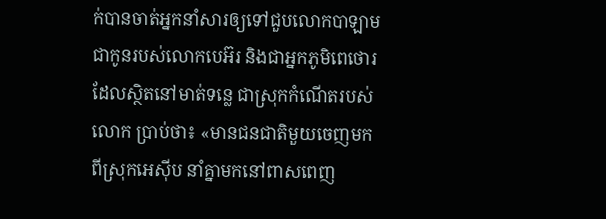ក់បានចាត់អ្នកនាំសារឲ្យទៅជួបលោកបាឡាម ជាកូនរបស់លោកបេអ៊រ និងជាអ្នកភូមិពេថោរ ដែលស្ថិតនៅមាត់ទន្លេ ជាស្រុកកំណើតរបស់លោក ប្រាប់ថា៖ «មានជនជាតិមួយចេញមកពីស្រុកអេស៊ីប នាំគ្នាមកនៅពាសពេញ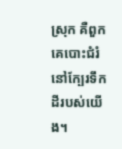ស្រុក គឺពួកគេបោះជំរំនៅក្បែរទឹកដីរបស់យើង។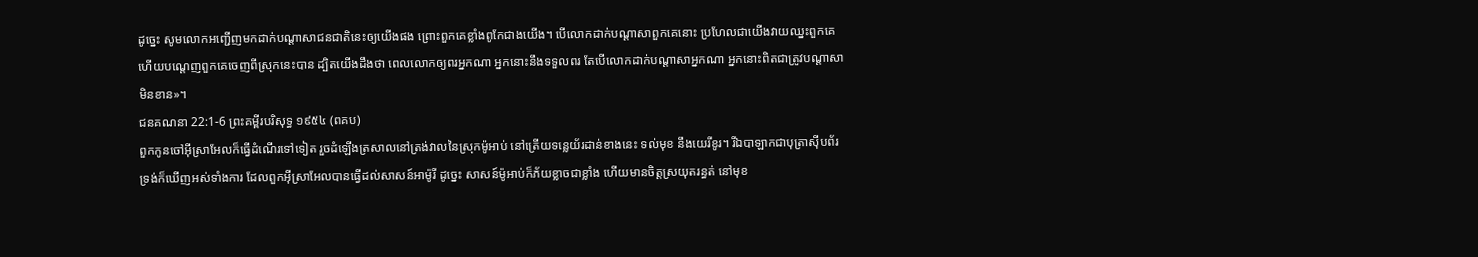ដូច្នេះ សូមលោកអញ្ជើញមកដាក់បណ្ដាសាជនជាតិនេះឲ្យយើងផង ព្រោះពួកគេខ្លាំងពូកែជាងយើង។ បើលោកដាក់បណ្ដាសាពួកគេនោះ ប្រហែលជាយើងវាយឈ្នះពួកគេ ហើយបណ្ដេញពួកគេចេញពីស្រុកនេះបាន ដ្បិតយើងដឹងថា ពេលលោកឲ្យពរអ្នកណា អ្នកនោះនឹងទទួលពរ តែបើលោកដាក់បណ្ដាសាអ្នកណា អ្នកនោះពិតជាត្រូវបណ្ដាសាមិនខាន»។
ជនគណនា 22:1-6 ព្រះគម្ពីរបរិសុទ្ធ ១៩៥៤ (ពគប)
ពួកកូនចៅអ៊ីស្រាអែលក៏ធ្វើដំណើរទៅទៀត រួចដំឡើងត្រសាលនៅត្រង់វាលនៃស្រុកម៉ូអាប់ នៅត្រើយទន្លេយ័រដាន់ខាងនេះ ទល់មុខ នឹងយេរីខូរ។ រីឯបាឡាកជាបុត្រាស៊ីបព័រ ទ្រង់ក៏ឃើញអស់ទាំងការ ដែលពួកអ៊ីស្រាអែលបានធ្វើដល់សាសន៍អាម៉ូរី ដូច្នេះ សាសន៍ម៉ូអាប់ក៏ភ័យខ្លាចជាខ្លាំង ហើយមានចិត្តស្រយុតរន្ធត់ នៅមុខ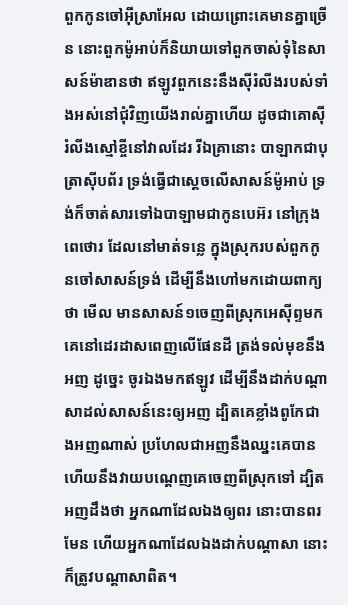ពួកកូនចៅអ៊ីស្រាអែល ដោយព្រោះគេមានគ្នាច្រើន នោះពួកម៉ូអាប់ក៏និយាយទៅពួកចាស់ទុំនៃសាសន៍ម៉ាឌានថា ឥឡូវពួកនេះនឹងស៊ីរំលីងរបស់ទាំងអស់នៅជុំវិញយើងរាល់គ្នាហើយ ដូចជាគោស៊ីរំលីងស្មៅខ្ចីនៅវាលដែរ រីឯគ្រានោះ បាឡាកជាបុត្រាស៊ីបព័រ ទ្រង់ធ្វើជាស្តេចលើសាសន៍ម៉ូអាប់ ទ្រង់ក៏ចាត់សារទៅឯបាឡាមជាកូនបេអ៊រ នៅក្រុងពេថោរ ដែលនៅមាត់ទន្លេ ក្នុងស្រុករបស់ពួកកូនចៅសាសន៍ទ្រង់ ដើម្បីនឹងហៅមកដោយពាក្យថា មើល មានសាសន៍១ចេញពីស្រុកអេស៊ីព្ទមក គេនៅដេរដាសពេញលើផែនដី ត្រង់ទល់មុខនឹងអញ ដូច្នេះ ចូរឯងមកឥឡូវ ដើម្បីនឹងដាក់បណ្តាសាដល់សាសន៍នេះឲ្យអញ ដ្បិតគេខ្លាំងពូកែជាងអញណាស់ ប្រហែលជាអញនឹងឈ្នះគេបាន ហើយនឹងវាយបណ្តេញគេចេញពីស្រុកទៅ ដ្បិតអញដឹងថា អ្នកណាដែលឯងឲ្យពរ នោះបានពរមែន ហើយអ្នកណាដែលឯងដាក់បណ្តាសា នោះក៏ត្រូវបណ្តាសាពិត។